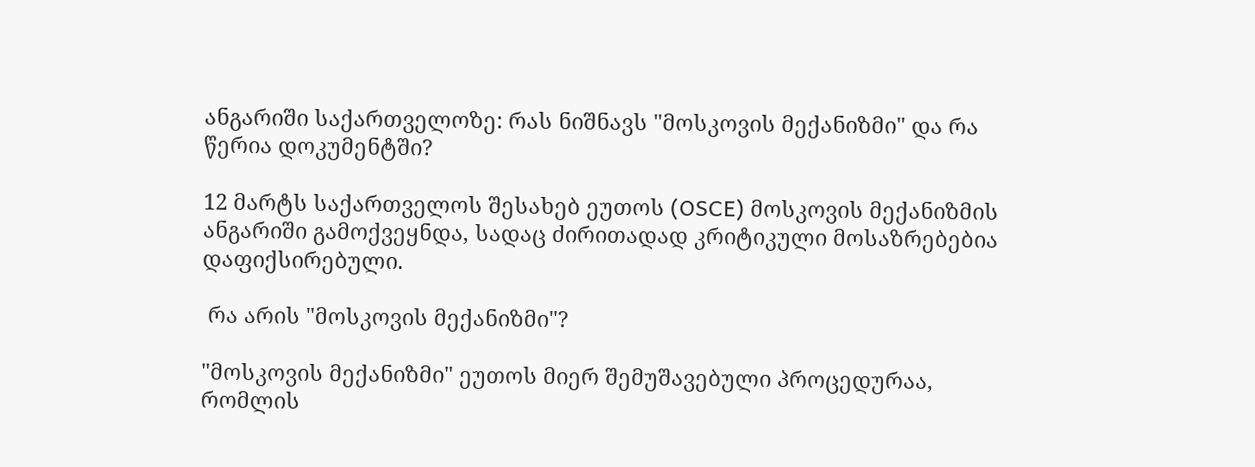ანგარიში საქართველოზე: რას ნიშნავს "მოსკოვის მექანიზმი" და რა წერია დოკუმენტში?

12 მარტს საქართველოს შესახებ ეუთოს (OSCE) მოსკოვის მექანიზმის ანგარიში გამოქვეყნდა, სადაც ძირითადად კრიტიკული მოსაზრებებია დაფიქსირებული.

 რა არის "მოსკოვის მექანიზმი"?

"მოსკოვის მექანიზმი" ეუთოს მიერ შემუშავებული პროცედურაა, რომლის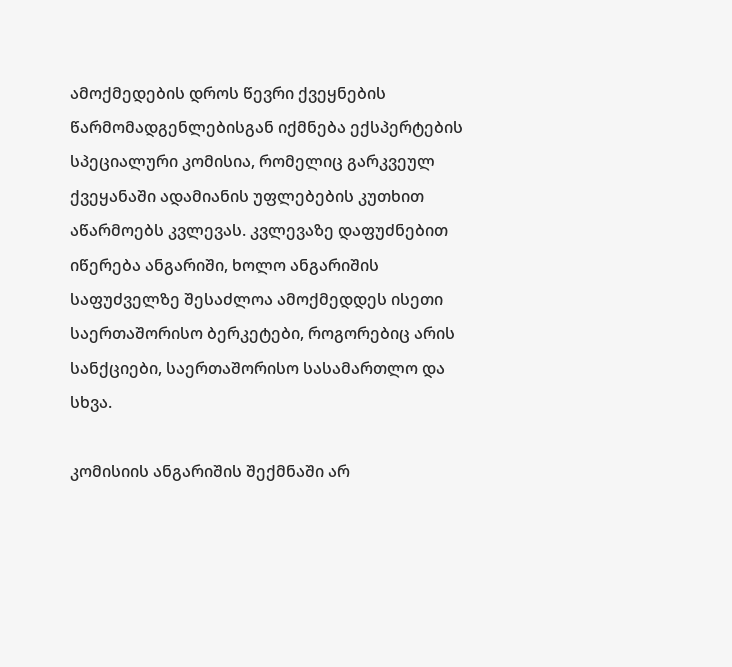ამოქმედების დროს წევრი ქვეყნების წარმომადგენლებისგან იქმნება ექსპერტების სპეციალური კომისია, რომელიც გარკვეულ ქვეყანაში ადამიანის უფლებების კუთხით აწარმოებს კვლევას. კვლევაზე დაფუძნებით იწერება ანგარიში, ხოლო ანგარიშის საფუძველზე შესაძლოა ამოქმედდეს ისეთი საერთაშორისო ბერკეტები, როგორებიც არის სანქციები, საერთაშორისო სასამართლო და სხვა.

კომისიის ანგარიშის შექმნაში არ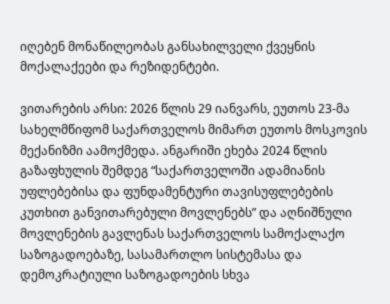იღებენ მონაწილეობას განსახილველი ქვეყნის მოქალაქეები და რეზიდენტები.

ვითარების არსი: 2026 წლის 29 იანვარს, ეუთოს 23-მა სახელმწიფომ საქართველოს მიმართ ეუთოს მოსკოვის მექანიზმი აამოქმედა. ანგარიში ეხება 2024 წლის გაზაფხულის შემდეგ “საქართველოში ადამიანის უფლებებისა და ფუნდამენტური თავისუფლებების კუთხით განვითარებული მოვლენებს” და აღნიშნული მოვლენების გავლენას საქართველოს სამოქალაქო საზოგადოებაზე, სასამართლო სისტემასა და დემოკრატიული საზოგადოების სხვა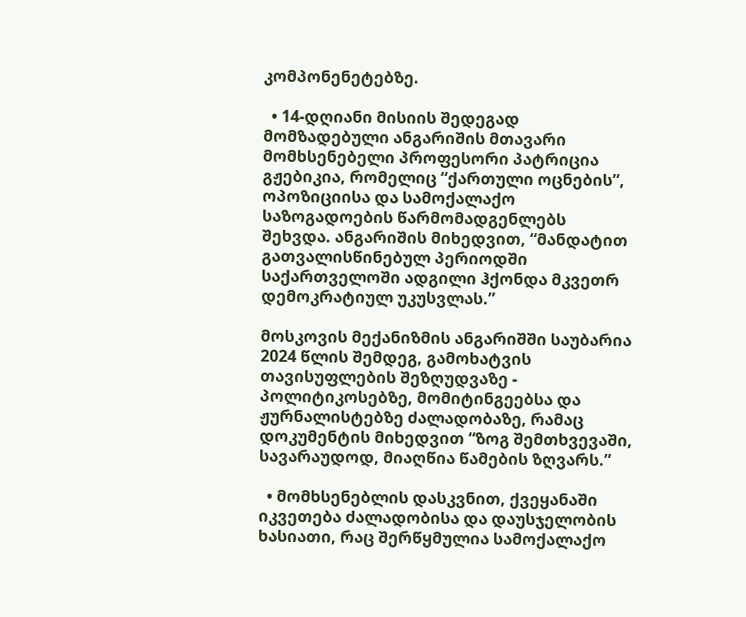კომპონენეტებზე.

  • 14-დღიანი მისიის შედეგად მომზადებული ანგარიშის მთავარი მომხსენებელი პროფესორი პატრიცია გჟებიკია, რომელიც “ქართული ოცნების”, ოპოზიციისა და სამოქალაქო საზოგადოების წარმომადგენლებს შეხვდა. ანგარიშის მიხედვით, “მანდატით გათვალისწინებულ პერიოდში საქართველოში ადგილი ჰქონდა მკვეთრ დემოკრატიულ უკუსვლას.”

მოსკოვის მექანიზმის ანგარიშში საუბარია 2024 წლის შემდეგ, გამოხატვის თავისუფლების შეზღუდვაზე - პოლიტიკოსებზე, მომიტინგეებსა და ჟურნალისტებზე ძალადობაზე, რამაც დოკუმენტის მიხედვით “ზოგ შემთხვევაში, სავარაუდოდ, მიაღწია წამების ზღვარს.”

  • მომხსენებლის დასკვნით, ქვეყანაში იკვეთება ძალადობისა და დაუსჯელობის ხასიათი, რაც შერწყმულია სამოქალაქო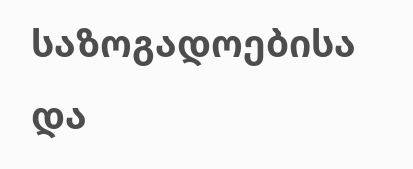საზოგადოებისა და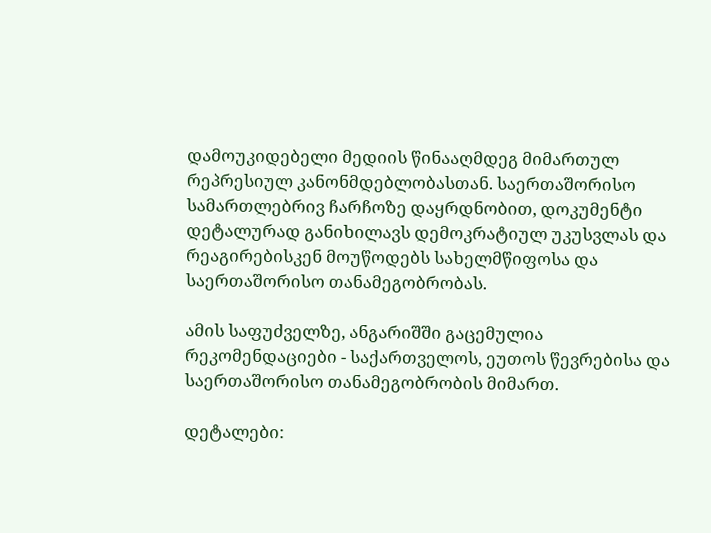დამოუკიდებელი მედიის წინააღმდეგ მიმართულ რეპრესიულ კანონმდებლობასთან. საერთაშორისო სამართლებრივ ჩარჩოზე დაყრდნობით, დოკუმენტი დეტალურად განიხილავს დემოკრატიულ უკუსვლას და რეაგირებისკენ მოუწოდებს სახელმწიფოსა და საერთაშორისო თანამეგობრობას.

ამის საფუძველზე, ანგარიშში გაცემულია რეკომენდაციები - საქართველოს, ეუთოს წევრებისა და საერთაშორისო თანამეგობრობის მიმართ.

დეტალები: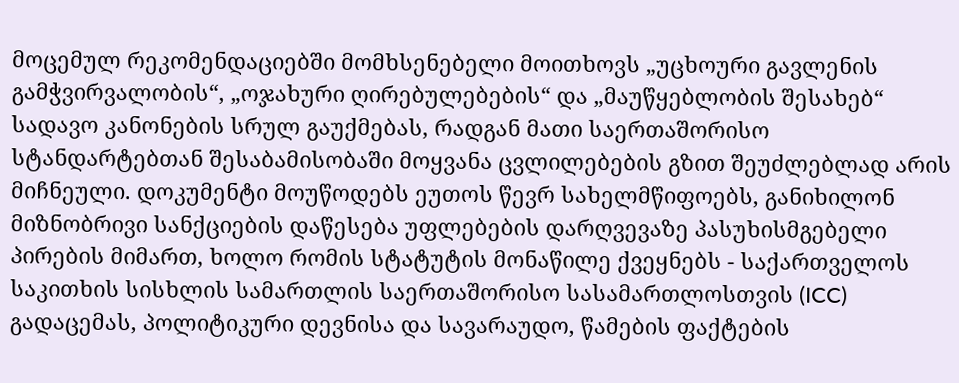მოცემულ რეკომენდაციებში მომხსენებელი მოითხოვს „უცხოური გავლენის გამჭვირვალობის“, „ოჯახური ღირებულებების“ და „მაუწყებლობის შესახებ“ სადავო კანონების სრულ გაუქმებას, რადგან მათი საერთაშორისო სტანდარტებთან შესაბამისობაში მოყვანა ცვლილებების გზით შეუძლებლად არის მიჩნეული. დოკუმენტი მოუწოდებს ეუთოს წევრ სახელმწიფოებს, განიხილონ მიზნობრივი სანქციების დაწესება უფლებების დარღვევაზე პასუხისმგებელი პირების მიმართ, ხოლო რომის სტატუტის მონაწილე ქვეყნებს - საქართველოს საკითხის სისხლის სამართლის საერთაშორისო სასამართლოსთვის (ICC) გადაცემას, პოლიტიკური დევნისა და სავარაუდო, წამების ფაქტების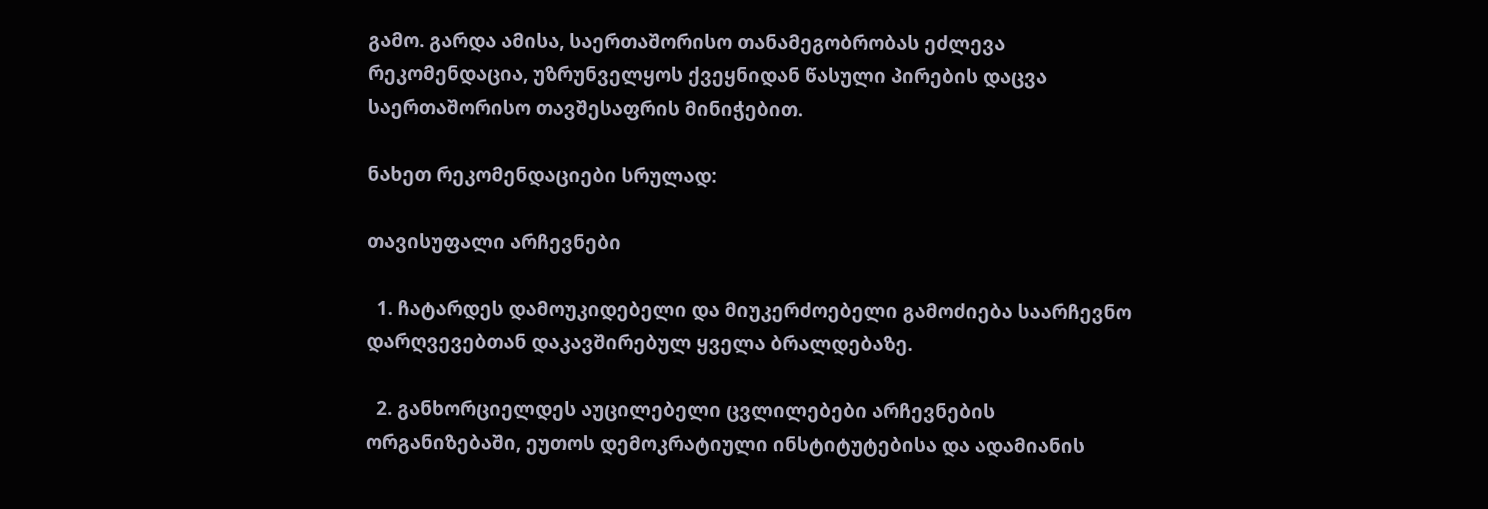გამო. გარდა ამისა, საერთაშორისო თანამეგობრობას ეძლევა რეკომენდაცია, უზრუნველყოს ქვეყნიდან წასული პირების დაცვა საერთაშორისო თავშესაფრის მინიჭებით.

ნახეთ რეკომენდაციები სრულად:

თავისუფალი არჩევნები

  1. ჩატარდეს დამოუკიდებელი და მიუკერძოებელი გამოძიება საარჩევნო დარღვევებთან დაკავშირებულ ყველა ბრალდებაზე.

  2. განხორციელდეს აუცილებელი ცვლილებები არჩევნების ორგანიზებაში, ეუთოს დემოკრატიული ინსტიტუტებისა და ადამიანის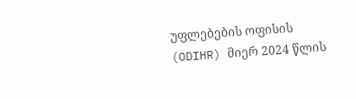უფლებების ოფისის (ODIHR) მიერ 2024 წლის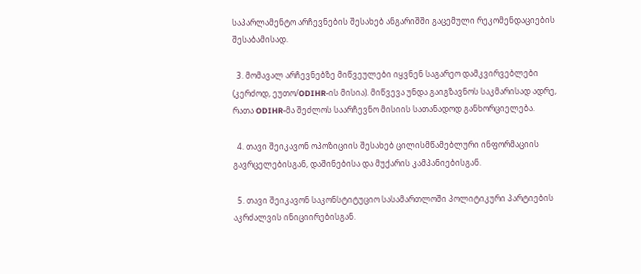საპარლამენტო არჩევნების შესახებ ანგარიშში გაცემული რეკომენდაციების შესაბამისად.

  3. მომავალ არჩევნებზე მიწვეულები იყვნენ საგარეო დამკვირვებლები (კერძოდ, ეუთო/ODIHR-ის მისია). მიწვევა უნდა გაიგზავნოს საკმარისად ადრე, რათა ODIHR-მა შეძლოს საარჩევნო მისიის სათანადოდ განხორციელება.

  4. თავი შეიკავონ ოპოზიციის შესახებ ცილისმწამებლური ინფორმაციის გავრცელებისგან, დაშინებისა და მუქარის კამპანიებისგან.

  5. თავი შეიკავონ საკონსტიტუციო სასამართლოში პოლიტიკური პარტიების აკრძალვის ინიციირებისგან.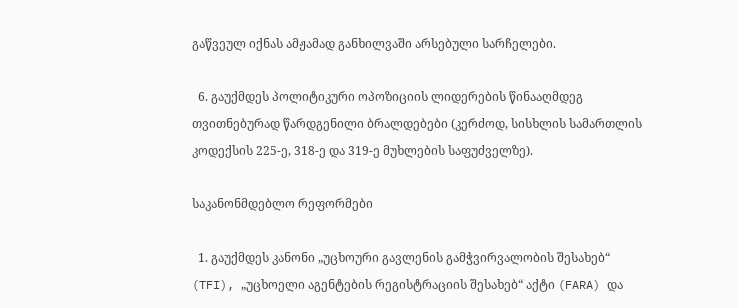გაწვეულ იქნას ამჟამად განხილვაში არსებული სარჩელები.

  6. გაუქმდეს პოლიტიკური ოპოზიციის ლიდერების წინააღმდეგ თვითნებურად წარდგენილი ბრალდებები (კერძოდ, სისხლის სამართლის კოდექსის 225-ე, 318-ე და 319-ე მუხლების საფუძველზე).

საკანონმდებლო რეფორმები

  1. გაუქმდეს კანონი „უცხოური გავლენის გამჭვირვალობის შესახებ“ (TFI), „უცხოელი აგენტების რეგისტრაციის შესახებ“ აქტი (FARA) და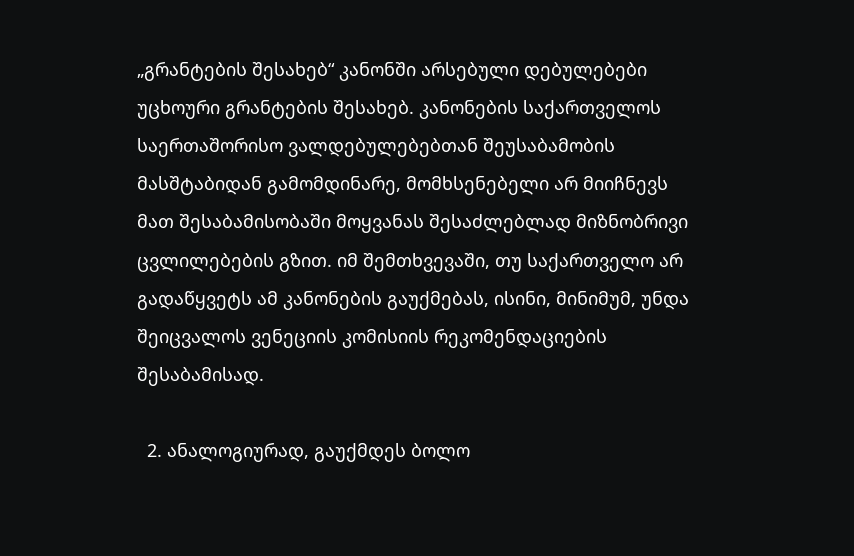„გრანტების შესახებ“ კანონში არსებული დებულებები უცხოური გრანტების შესახებ. კანონების საქართველოს საერთაშორისო ვალდებულებებთან შეუსაბამობის მასშტაბიდან გამომდინარე, მომხსენებელი არ მიიჩნევს მათ შესაბამისობაში მოყვანას შესაძლებლად მიზნობრივი ცვლილებების გზით. იმ შემთხვევაში, თუ საქართველო არ გადაწყვეტს ამ კანონების გაუქმებას, ისინი, მინიმუმ, უნდა შეიცვალოს ვენეციის კომისიის რეკომენდაციების შესაბამისად.

  2. ანალოგიურად, გაუქმდეს ბოლო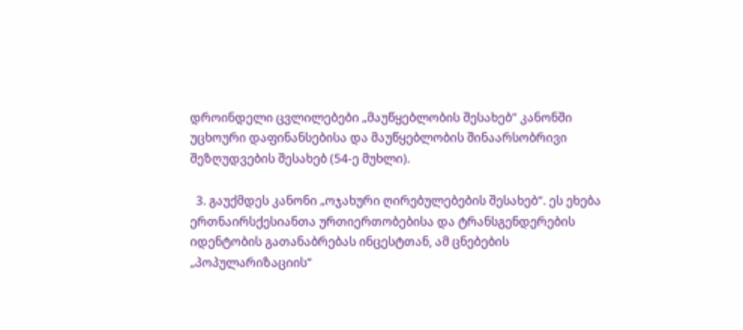დროინდელი ცვლილებები „მაუწყებლობის შესახებ“ კანონში უცხოური დაფინანსებისა და მაუწყებლობის შინაარსობრივი შეზღუდვების შესახებ (54-ე მუხლი).

  3. გაუქმდეს კანონი „ოჯახური ღირებულებების შესახებ“. ეს ეხება  ერთნაირსქესიანთა ურთიერთობებისა და ტრანსგენდერების იდენტობის გათანაბრებას ინცესტთან, ამ ცნებების „პოპულარიზაციის“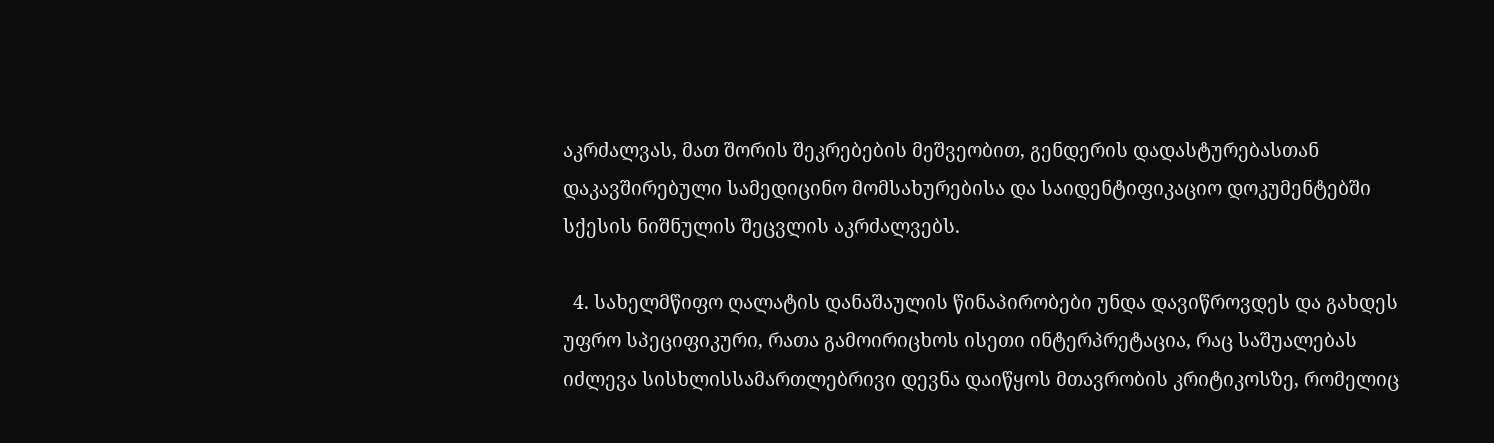აკრძალვას, მათ შორის შეკრებების მეშვეობით, გენდერის დადასტურებასთან დაკავშირებული სამედიცინო მომსახურებისა და საიდენტიფიკაციო დოკუმენტებში სქესის ნიშნულის შეცვლის აკრძალვებს.

  4. სახელმწიფო ღალატის დანაშაულის წინაპირობები უნდა დავიწროვდეს და გახდეს უფრო სპეციფიკური, რათა გამოირიცხოს ისეთი ინტერპრეტაცია, რაც საშუალებას იძლევა სისხლისსამართლებრივი დევნა დაიწყოს მთავრობის კრიტიკოსზე, რომელიც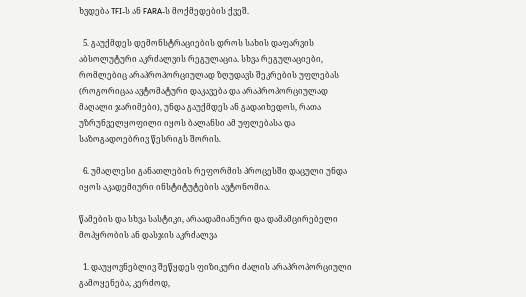ხვდება TFI-ს ან FARA-ს მოქმედების ქვეშ.

  5. გაუქმდეს დემონსტრაციების დროს სახის დაფარვის აბსოლუტური აკრძალვის რეგულაცია. სხვა რეგულაციები, რომლებიც არაპროპორციულად ზღუდავს შეკრების უფლებას (როგორიცაა ავტომატური დაკავება და არაპროპორციულად მაღალი ჯარიმები), უნდა გაუქმდეს ან გადაიხედოს, რათა უზრუნველყოფილი იყოს ბალანსი ამ უფლებასა და საზოგადოებრივ წესრიგს შორის.

  6. უმაღლესი განათლების რეფორმის პროცესში დაცული უნდა იყოს აკადემიური ინსტიტუტების ავტონომია.

წამების და სხვა სასტიკი, არაადამიანური და დამამცირებელი მოპყრობის ან დასჯის აკრძალვა

  1. დაუყოვნებლივ შეწყდეს ფიზიკური ძალის არაპროპორციული გამოყენება, კერძოდ,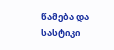წამება და სასტიკი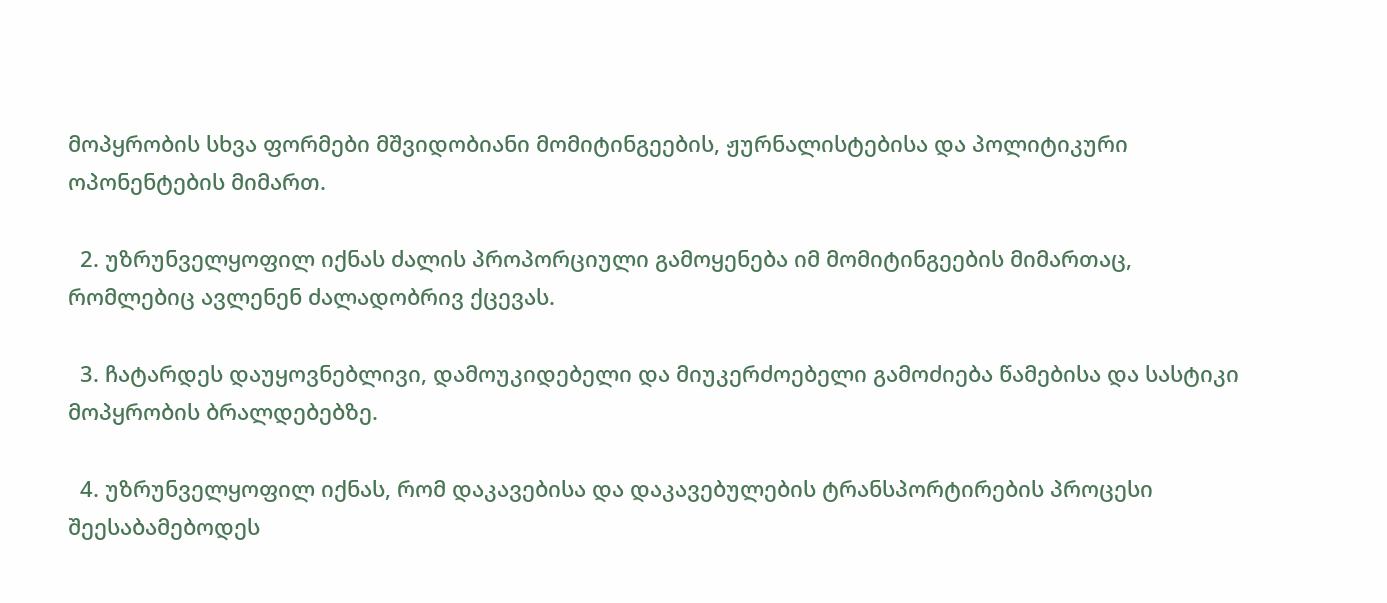მოპყრობის სხვა ფორმები მშვიდობიანი მომიტინგეების, ჟურნალისტებისა და პოლიტიკური ოპონენტების მიმართ.

  2. უზრუნველყოფილ იქნას ძალის პროპორციული გამოყენება იმ მომიტინგეების მიმართაც, რომლებიც ავლენენ ძალადობრივ ქცევას.

  3. ჩატარდეს დაუყოვნებლივი, დამოუკიდებელი და მიუკერძოებელი გამოძიება წამებისა და სასტიკი მოპყრობის ბრალდებებზე.

  4. უზრუნველყოფილ იქნას, რომ დაკავებისა და დაკავებულების ტრანსპორტირების პროცესი შეესაბამებოდეს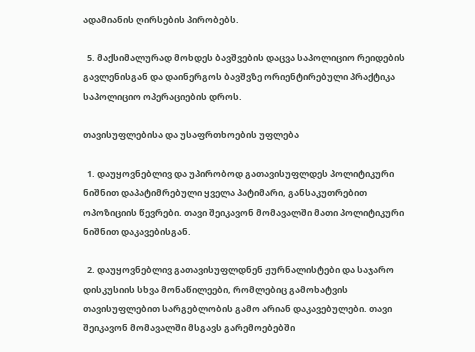ადამიანის ღირსების პირობებს.

  5. მაქსიმალურად მოხდეს ბავშვების დაცვა საპოლიციო რეიდების გავლენისგან და დაინერგოს ბავშვზე ორიენტირებული პრაქტიკა საპოლიციო ოპერაციების დროს.

თავისუფლებისა და უსაფრთხოების უფლება

  1. დაუყოვნებლივ და უპირობოდ გათავისუფლდეს პოლიტიკური ნიშნით დაპატიმრებული ყველა პატიმარი, განსაკუთრებით ოპოზიციის წევრები. თავი შეიკავონ მომავალში მათი პოლიტიკური ნიშნით დაკავებისგან.

  2. დაუყოვნებლივ გათავისუფლდნენ ჟურნალისტები და საჯარო დისკუსიის სხვა მონაწილეები, რომლებიც გამოხატვის თავისუფლებით სარგებლობის გამო არიან დაკავებულები. თავი შეიკავონ მომავალში მსგავს გარემოებებში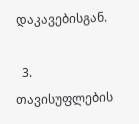დაკავებისგან.

  3. თავისუფლების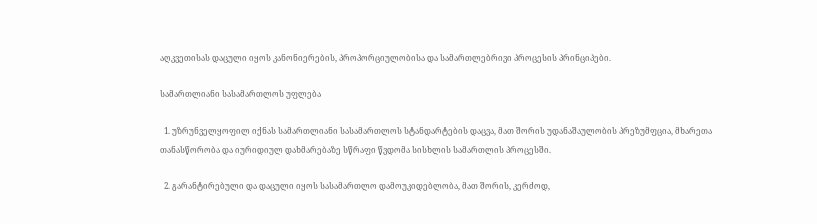აღკვეთისას დაცული იყოს კანონიერების, პროპორციულობისა და სამართლებრივი პროცესის პრინციპები.

სამართლიანი სასამართლოს უფლება

  1. უზრუნველყოფილ იქნას სამართლიანი სასამართლოს სტანდარტების დაცვა, მათ შორის უდანაშაულობის პრეზუმფცია, მხარეთა თანასწორობა და იურიდიულ დახმარებაზე სწრაფი წვდომა სისხლის სამართლის პროცესში.

  2. გარანტირებული და დაცული იყოს სასამართლო დამოუკიდებლობა, მათ შორის, კერძოდ,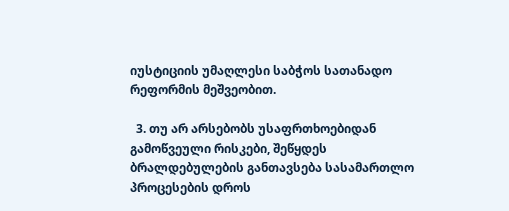იუსტიციის უმაღლესი საბჭოს სათანადო რეფორმის მეშვეობით.

  3. თუ არ არსებობს უსაფრთხოებიდან გამოწვეული რისკები, შეწყდეს ბრალდებულების განთავსება სასამართლო პროცესების დროს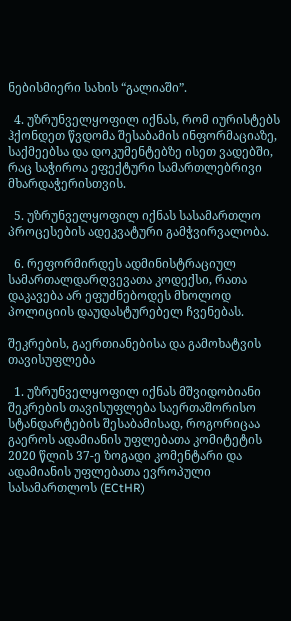ნებისმიერი სახის “გალიაში”.

  4. უზრუნველყოფილ იქნას, რომ იურისტებს ჰქონდეთ წვდომა შესაბამის ინფორმაციაზე, საქმეებსა და დოკუმენტებზე ისეთ ვადებში, რაც საჭიროა ეფექტური სამართლებრივი მხარდაჭერისთვის.

  5. უზრუნველყოფილ იქნას სასამართლო პროცესების ადეკვატური გამჭვირვალობა.

  6. რეფორმირდეს ადმინისტრაციულ სამართალდარღვევათა კოდექსი, რათა დაკავება არ ეფუძნებოდეს მხოლოდ პოლიციის დაუდასტურებელ ჩვენებას.

შეკრების, გაერთიანებისა და გამოხატვის თავისუფლება

  1. უზრუნველყოფილ იქნას მშვიდობიანი შეკრების თავისუფლება საერთაშორისო სტანდარტების შესაბამისად, როგორიცაა გაეროს ადამიანის უფლებათა კომიტეტის 2020 წლის 37-ე ზოგადი კომენტარი და ადამიანის უფლებათა ევროპული სასამართლოს (ECtHR)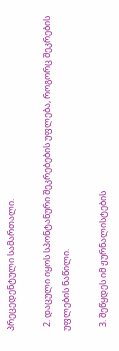პრეცედენტული სამართალი.

  2. დაცული იყოს სპონტანური შეკრებების უფლება, როგორც შეკრების უფლების ნაწილი.

  3. შეწყდეს იმ ჟურნალისტების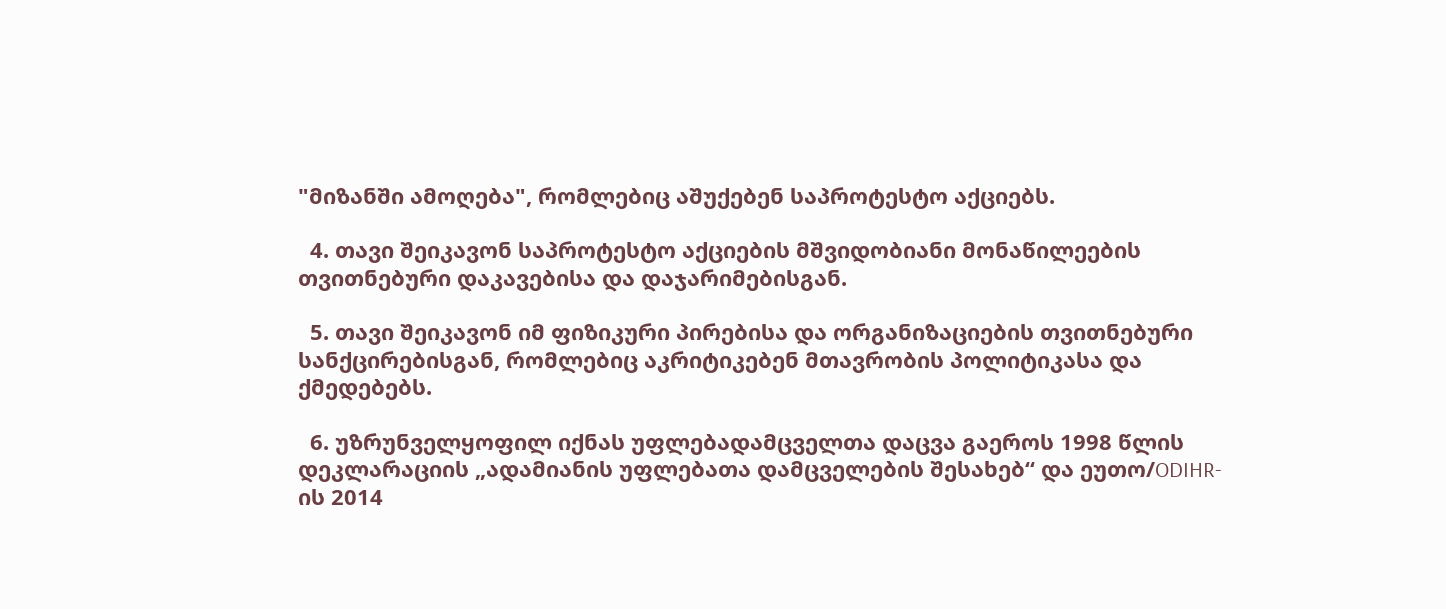"მიზანში ამოღება", რომლებიც აშუქებენ საპროტესტო აქციებს.

  4. თავი შეიკავონ საპროტესტო აქციების მშვიდობიანი მონაწილეების თვითნებური დაკავებისა და დაჯარიმებისგან.

  5. თავი შეიკავონ იმ ფიზიკური პირებისა და ორგანიზაციების თვითნებური სანქცირებისგან, რომლებიც აკრიტიკებენ მთავრობის პოლიტიკასა და ქმედებებს.

  6. უზრუნველყოფილ იქნას უფლებადამცველთა დაცვა გაეროს 1998 წლის დეკლარაციის „ადამიანის უფლებათა დამცველების შესახებ“ და ეუთო/ODIHR-ის 2014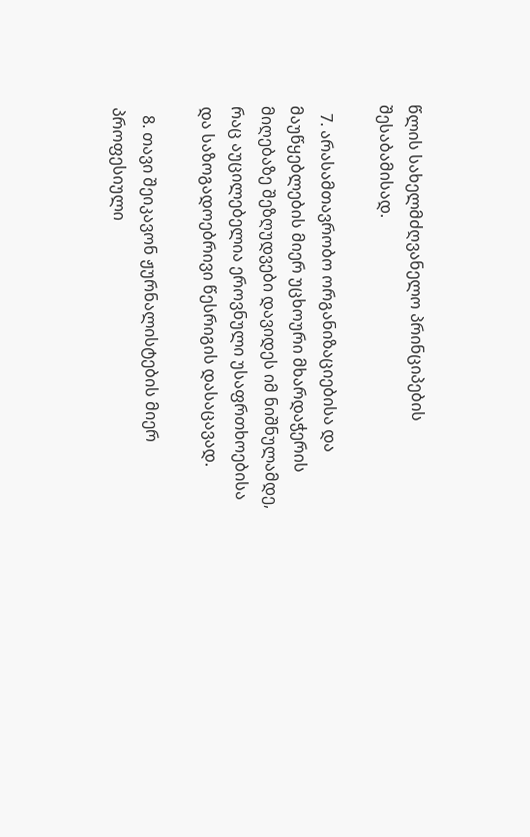წლის სახელმძღვანელო პრინციპების შესაბამისად.

  7. არასამთავრობო ორგანიზაციებისა და მაუწყებლების მიერ უცხოური მხარდაჭერის მიღებაზე შეზღუდვები დავიდეს იმ ნიშნულამდე, რაც აუცილებელია ეროვნული უსაფრთხოებისა და საზოგადოებრივი წესრიგის დასაცავად.

  8. თავი შეიკავონ ჟურნალისტების მიერ პროფესიული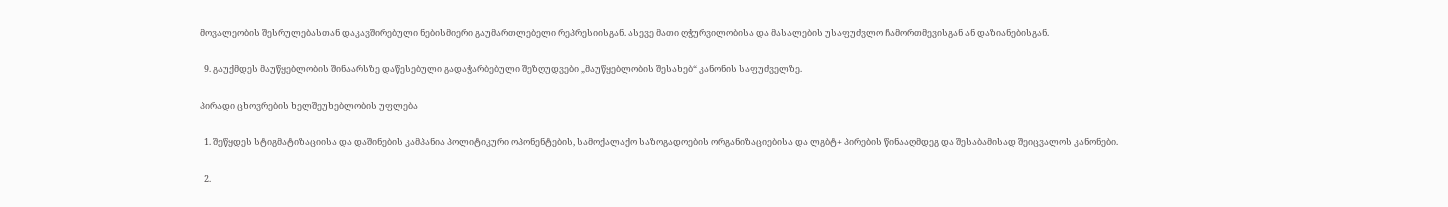მოვალეობის შესრულებასთან დაკავშირებული ნებისმიერი გაუმართლებელი რეპრესიისგან. ასევე მათი ღჭურვილობისა და მასალების უსაფუძვლო ჩამორთმევისგან ან დაზიანებისგან.

  9. გაუქმდეს მაუწყებლობის შინაარსზე დაწესებული გადაჭარბებული შეზღუდვები „მაუწყებლობის შესახებ“ კანონის საფუძველზე.

პირადი ცხოვრების ხელშეუხებლობის უფლება

  1. შეწყდეს სტიგმატიზაციისა და დაშინების კამპანია პოლიტიკური ოპონენტების, სამოქალაქო საზოგადოების ორგანიზაციებისა და ლგბტ+ პირების წინააღმდეგ და შესაბამისად შეიცვალოს კანონები.

  2.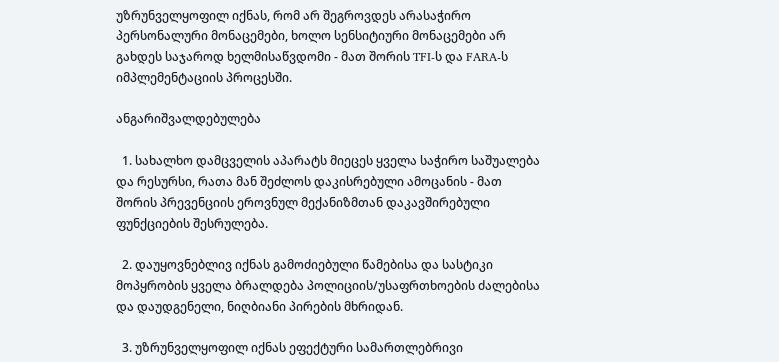უზრუნველყოფილ იქნას, რომ არ შეგროვდეს არასაჭირო პერსონალური მონაცემები, ხოლო სენსიტიური მონაცემები არ გახდეს საჯაროდ ხელმისაწვდომი - მათ შორის TFI-ს და FARA-ს იმპლემენტაციის პროცესში.

ანგარიშვალდებულება

  1. სახალხო დამცველის აპარატს მიეცეს ყველა საჭირო საშუალება და რესურსი, რათა მან შეძლოს დაკისრებული ამოცანის - მათ შორის პრევენციის ეროვნულ მექანიზმთან დაკავშირებული ფუნქციების შესრულება.

  2. დაუყოვნებლივ იქნას გამოძიებული წამებისა და სასტიკი მოპყრობის ყველა ბრალდება პოლიციის/უსაფრთხოების ძალებისა და დაუდგენელი, ნიღბიანი პირების მხრიდან.

  3. უზრუნველყოფილ იქნას ეფექტური სამართლებრივი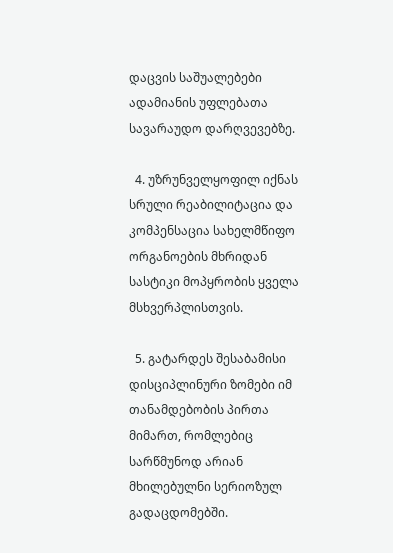დაცვის საშუალებები ადამიანის უფლებათა სავარაუდო დარღვევებზე.

  4. უზრუნველყოფილ იქნას სრული რეაბილიტაცია და კომპენსაცია სახელმწიფო ორგანოების მხრიდან სასტიკი მოპყრობის ყველა მსხვერპლისთვის.

  5. გატარდეს შესაბამისი დისციპლინური ზომები იმ თანამდებობის პირთა მიმართ, რომლებიც სარწმუნოდ არიან მხილებულნი სერიოზულ გადაცდომებში.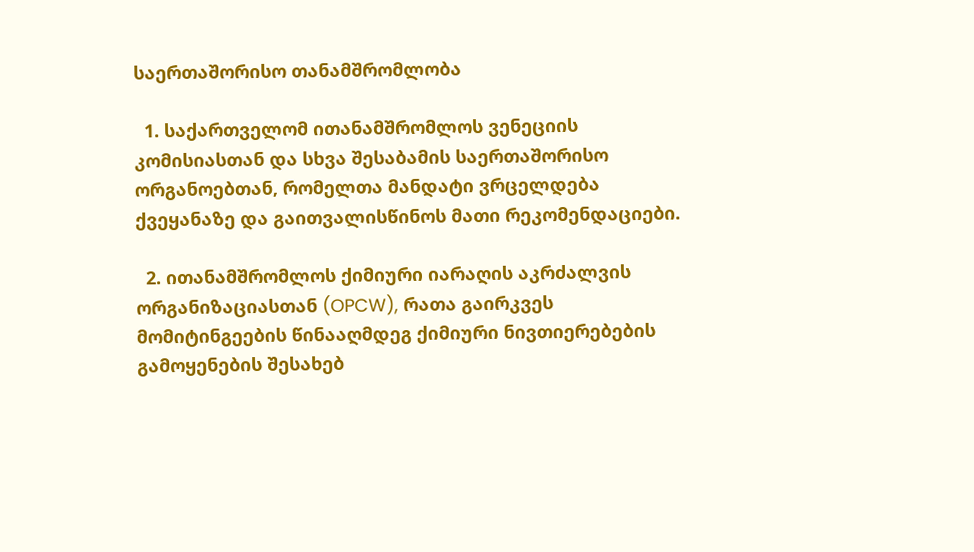საერთაშორისო თანამშრომლობა

  1. საქართველომ ითანამშრომლოს ვენეციის კომისიასთან და სხვა შესაბამის საერთაშორისო ორგანოებთან, რომელთა მანდატი ვრცელდება ქვეყანაზე და გაითვალისწინოს მათი რეკომენდაციები.

  2. ითანამშრომლოს ქიმიური იარაღის აკრძალვის ორგანიზაციასთან (OPCW), რათა გაირკვეს მომიტინგეების წინააღმდეგ ქიმიური ნივთიერებების გამოყენების შესახებ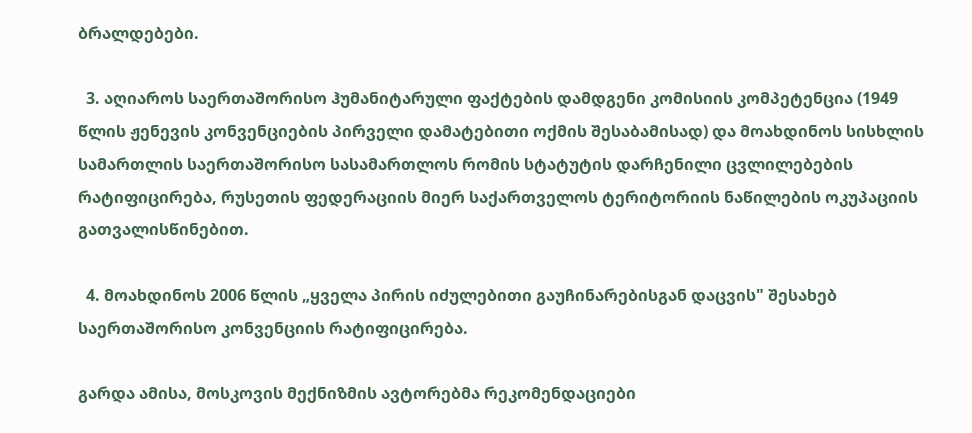ბრალდებები.

  3. აღიაროს საერთაშორისო ჰუმანიტარული ფაქტების დამდგენი კომისიის კომპეტენცია (1949 წლის ჟენევის კონვენციების პირველი დამატებითი ოქმის შესაბამისად) და მოახდინოს სისხლის სამართლის საერთაშორისო სასამართლოს რომის სტატუტის დარჩენილი ცვლილებების რატიფიცირება, რუსეთის ფედერაციის მიერ საქართველოს ტერიტორიის ნაწილების ოკუპაციის გათვალისწინებით.

  4. მოახდინოს 2006 წლის „ყველა პირის იძულებითი გაუჩინარებისგან დაცვის" შესახებ საერთაშორისო კონვენციის რატიფიცირება.

გარდა ამისა, მოსკოვის მექნიზმის ავტორებმა რეკომენდაციები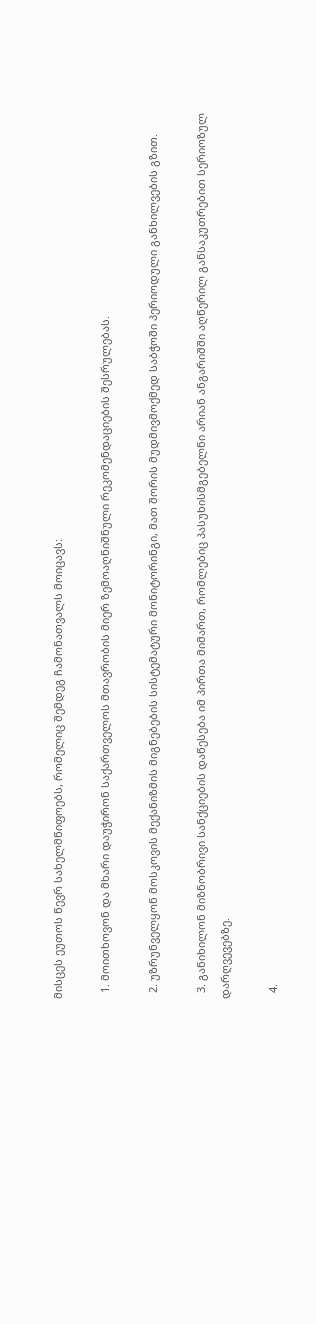მისცეს ეუთოს წევრ სახელმწიფოებს, რომელიც შემდეგ ჩამონათვალს მოიცავს:

  1. მოითხოვონ და მხარი დაუჭირონ საქართველოს მთავრობის მიერ ზემოაღნიშნული რეკომენდაციების შესრულებას.

  2. უზრუნველყონ მოსკოვის მექანიზმის მიგნებების სისტემატური მონიტორინგი, მათ შორის მუდმივმოქმედ საბჭოში პერიოდული განხილვების გზით.

  3. განიხილონ მიზნობრივი სანქციების დაწესება იმ პირთა მიმართ, რომლებიც პასუხისმგებელნი არიან ანგარიშში აღწერილ განსაკუთრებით სერიოზულ დარღვევებზე.

  4.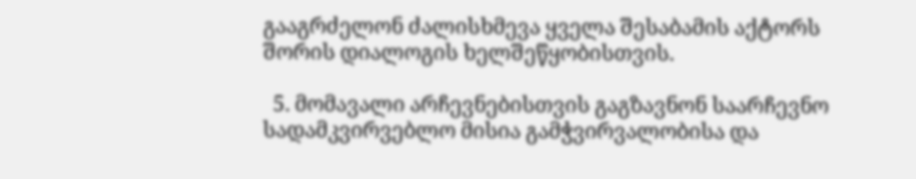გააგრძელონ ძალისხმევა ყველა შესაბამის აქტორს შორის დიალოგის ხელშეწყობისთვის.

  5. მომავალი არჩევნებისთვის გაგზავნონ საარჩევნო სადამკვირვებლო მისია გამჭვირვალობისა და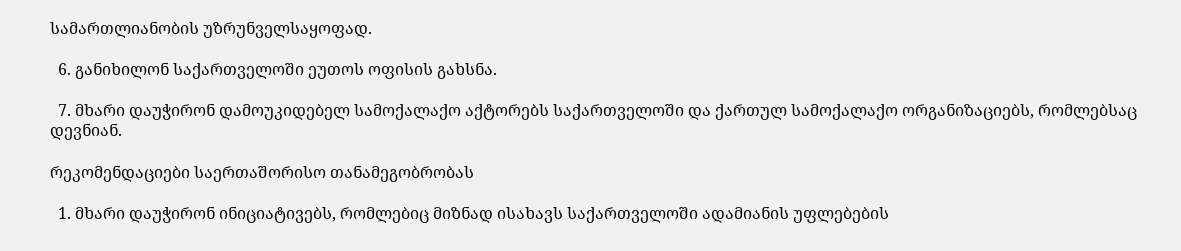სამართლიანობის უზრუნველსაყოფად.

  6. განიხილონ საქართველოში ეუთოს ოფისის გახსნა.

  7. მხარი დაუჭირონ დამოუკიდებელ სამოქალაქო აქტორებს საქართველოში და ქართულ სამოქალაქო ორგანიზაციებს, რომლებსაც დევნიან.

რეკომენდაციები საერთაშორისო თანამეგობრობას

  1. მხარი დაუჭირონ ინიციატივებს, რომლებიც მიზნად ისახავს საქართველოში ადამიანის უფლებების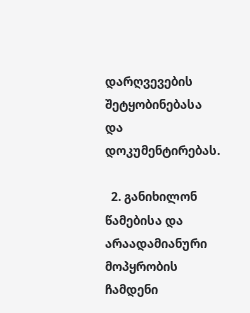დარღვევების შეტყობინებასა და დოკუმენტირებას.

  2. განიხილონ წამებისა და არაადამიანური მოპყრობის ჩამდენი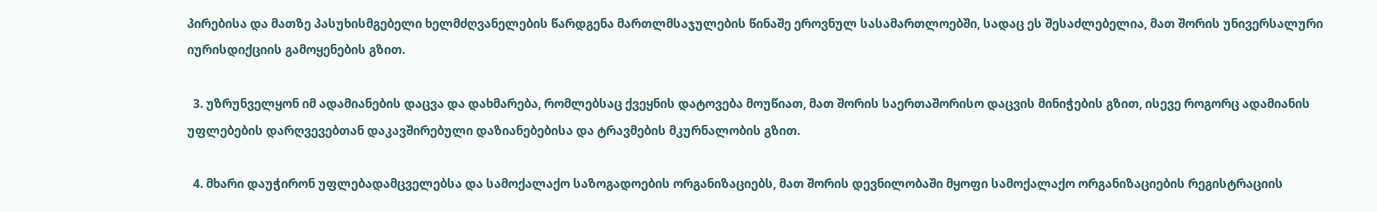პირებისა და მათზე პასუხისმგებელი ხელმძღვანელების წარდგენა მართლმსაჯულების წინაშე ეროვნულ სასამართლოებში, სადაც ეს შესაძლებელია, მათ შორის უნივერსალური იურისდიქციის გამოყენების გზით.

  3. უზრუნველყონ იმ ადამიანების დაცვა და დახმარება, რომლებსაც ქვეყნის დატოვება მოუწიათ, მათ შორის საერთაშორისო დაცვის მინიჭების გზით, ისევე როგორც ადამიანის უფლებების დარღვევებთან დაკავშირებული დაზიანებებისა და ტრავმების მკურნალობის გზით.

  4. მხარი დაუჭირონ უფლებადამცველებსა და სამოქალაქო საზოგადოების ორგანიზაციებს, მათ შორის დევნილობაში მყოფი სამოქალაქო ორგანიზაციების რეგისტრაციის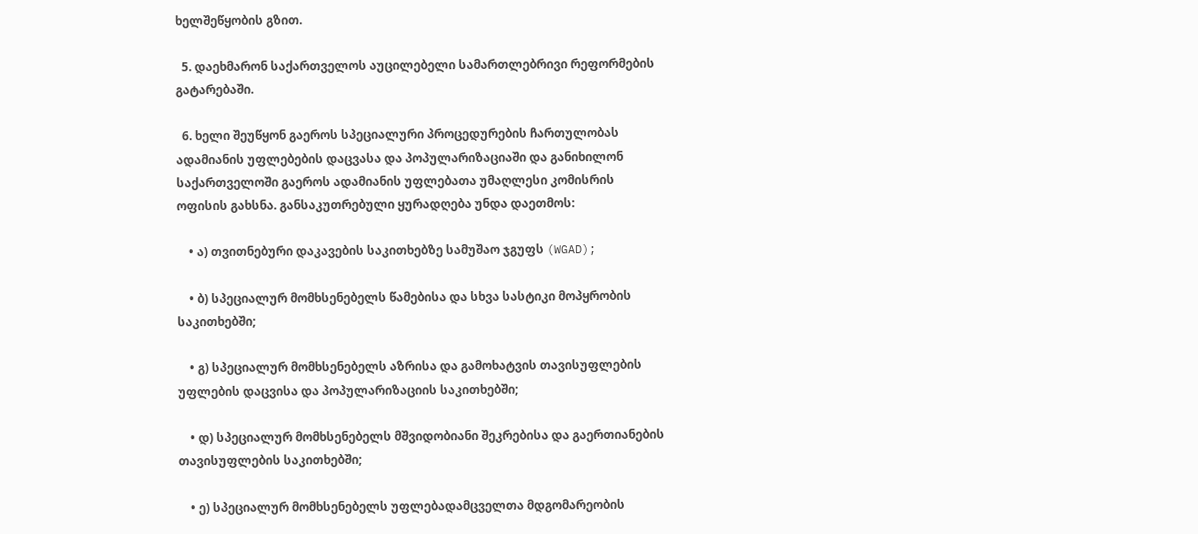ხელშეწყობის გზით.

  5. დაეხმარონ საქართველოს აუცილებელი სამართლებრივი რეფორმების გატარებაში.

  6. ხელი შეუწყონ გაეროს სპეციალური პროცედურების ჩართულობას ადამიანის უფლებების დაცვასა და პოპულარიზაციაში და განიხილონ საქართველოში გაეროს ადამიანის უფლებათა უმაღლესი კომისრის ოფისის გახსნა. განსაკუთრებული ყურადღება უნდა დაეთმოს:

    • ა) თვითნებური დაკავების საკითხებზე სამუშაო ჯგუფს (WGAD);

    • ბ) სპეციალურ მომხსენებელს წამებისა და სხვა სასტიკი მოპყრობის საკითხებში;

    • გ) სპეციალურ მომხსენებელს აზრისა და გამოხატვის თავისუფლების უფლების დაცვისა და პოპულარიზაციის საკითხებში;

    • დ) სპეციალურ მომხსენებელს მშვიდობიანი შეკრებისა და გაერთიანების თავისუფლების საკითხებში;

    • ე) სპეციალურ მომხსენებელს უფლებადამცველთა მდგომარეობის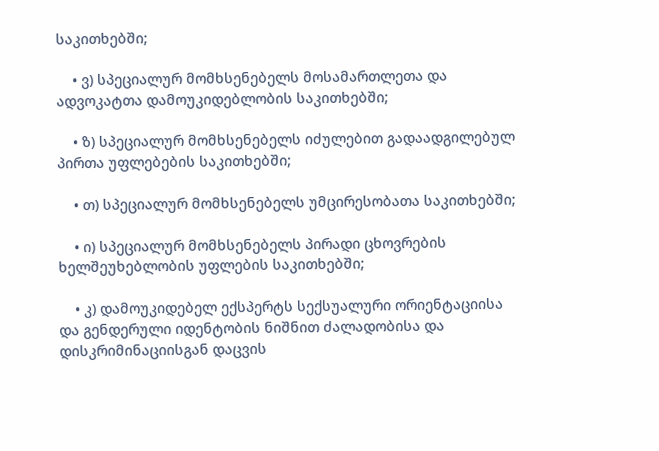საკითხებში;

    • ვ) სპეციალურ მომხსენებელს მოსამართლეთა და ადვოკატთა დამოუკიდებლობის საკითხებში;

    • ზ) სპეციალურ მომხსენებელს იძულებით გადაადგილებულ პირთა უფლებების საკითხებში;

    • თ) სპეციალურ მომხსენებელს უმცირესობათა საკითხებში;

    • ი) სპეციალურ მომხსენებელს პირადი ცხოვრების ხელშეუხებლობის უფლების საკითხებში;

    • კ) დამოუკიდებელ ექსპერტს სექსუალური ორიენტაციისა და გენდერული იდენტობის ნიშნით ძალადობისა და დისკრიმინაციისგან დაცვის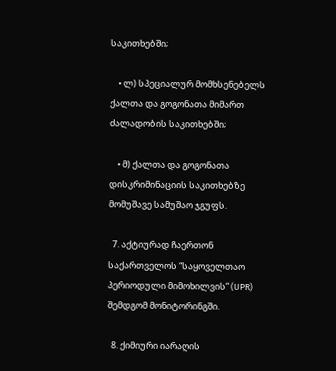საკითხებში;

    • ლ) სპეციალურ მომხსენებელს ქალთა და გოგონათა მიმართ ძალადობის საკითხებში;

    • მ) ქალთა და გოგონათა დისკრიმინაციის საკითხებზე მომუშავე სამუშაო ჯგუფს.

  7. აქტიურად ჩაერთონ საქართველოს “საყოველთაო პერიოდული მიმოხილვის” (UPR) შემდგომ მონიტორინგში.

  8. ქიმიური იარაღის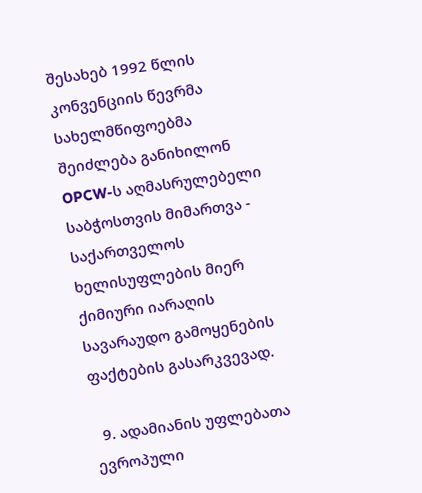შესახებ 1992 წლის კონვენციის წევრმა სახელმწიფოებმა შეიძლება განიხილონ OPCW-ს აღმასრულებელი საბჭოსთვის მიმართვა - საქართველოს ხელისუფლების მიერ ქიმიური იარაღის სავარაუდო გამოყენების ფაქტების გასარკვევად.

  9. ადამიანის უფლებათა ევროპული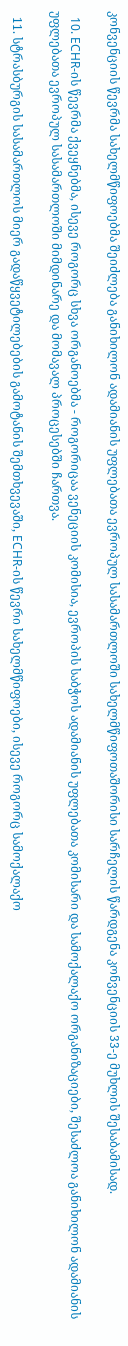კონვენციის წევრმა სახელმწიფოებმა შეიძლება განიხილონ ადამიანის უფლებათა ევროპულ სასამართლოში სახელმწიფოთაშორისი სარჩელის წარდგენა კონვენციის 33-ე მუხლის შესაბამისად.

  10. ECHR-ის წევრმა ქვეყნებმა, ისევე როგორც სხვა ორგანოებმა - როგორიცაა ვენეციის კომისია, ევროპის საბჭოს ადამიანის უფლებათა კომისარი და სამოქალაქო ორგანიზაციები, შესაძლოა განიხილონ ადამიანის უფლებათა ევროპულ სასამართლოში მიმდინარე და მომავალ პროცესებში ჩართვა.

  11. სტრასბურგის სასამართლოს მიერ გადაწყვეტილებების გამოტანის შემთხვევაში, ECHR-ის წევრი სახელმწიფოები, ისევე როგორც სამოქალაქო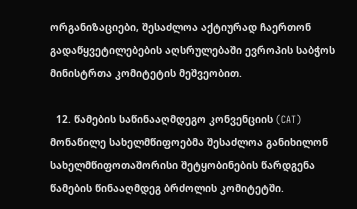ორგანიზაციები, შესაძლოა აქტიურად ჩაერთონ გადაწყვეტილებების აღსრულებაში ევროპის საბჭოს მინისტრთა კომიტეტის მეშვეობით.

  12. წამების საწინააღმდეგო კონვენციის (CAT) მონაწილე სახელმწიფოებმა შესაძლოა განიხილონ სახელმწიფოთაშორისი შეტყობინების წარდგენა წამების წინააღმდეგ ბრძოლის კომიტეტში.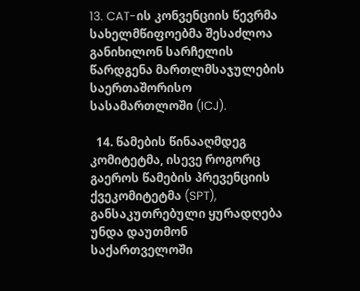13. CAT-ის კონვენციის წევრმა სახელმწიფოებმა შესაძლოა განიხილონ სარჩელის წარდგენა მართლმსაჯულების საერთაშორისო სასამართლოში (ICJ).

  14. წამების წინააღმდეგ კომიტეტმა, ისევე როგორც გაეროს წამების პრევენციის ქვეკომიტეტმა (SPT), განსაკუთრებული ყურადღება უნდა დაუთმონ საქართველოში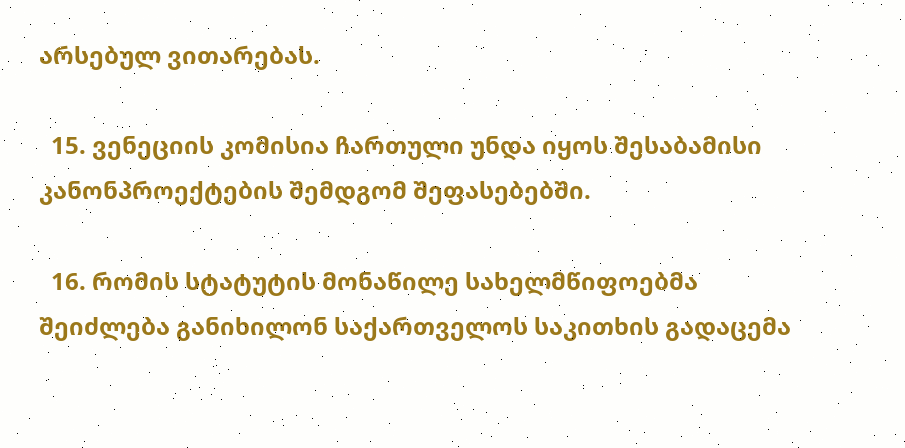არსებულ ვითარებას.

  15. ვენეციის კომისია ჩართული უნდა იყოს შესაბამისი კანონპროექტების შემდგომ შეფასებებში.

  16. რომის სტატუტის მონაწილე სახელმწიფოებმა შეიძლება განიხილონ საქართველოს საკითხის გადაცემა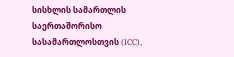სისხლის სამართლის საერთაშორისო სასამართლოსთვის (ICC),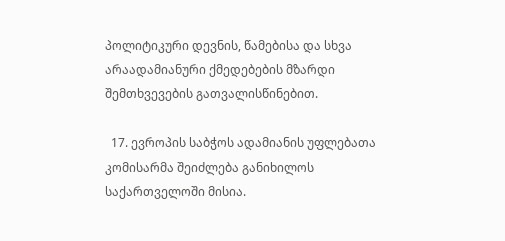პოლიტიკური დევნის, წამებისა და სხვა არაადამიანური ქმედებების მზარდი შემთხვევების გათვალისწინებით.

  17. ევროპის საბჭოს ადამიანის უფლებათა კომისარმა შეიძლება განიხილოს საქართველოში მისია.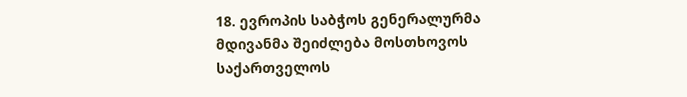18. ევროპის საბჭოს გენერალურმა მდივანმა შეიძლება მოსთხოვოს საქართველოს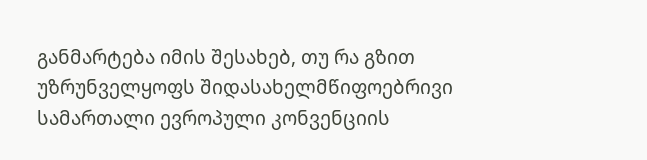განმარტება იმის შესახებ, თუ რა გზით უზრუნველყოფს შიდასახელმწიფოებრივი სამართალი ევროპული კონვენციის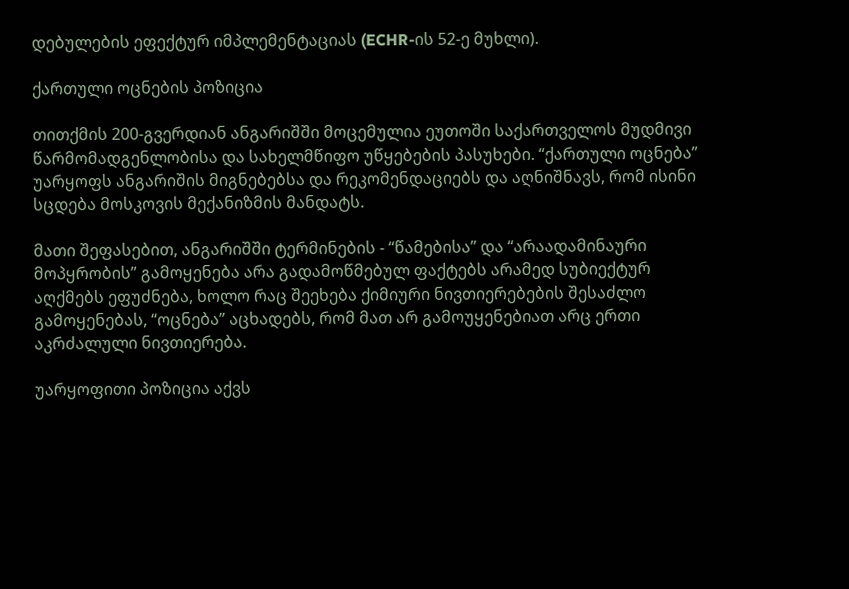დებულების ეფექტურ იმპლემენტაციას (ECHR-ის 52-ე მუხლი).

ქართული ოცნების პოზიცია

თითქმის 200-გვერდიან ანგარიშში მოცემულია ეუთოში საქართველოს მუდმივი წარმომადგენლობისა და სახელმწიფო უწყებების პასუხები. “ქართული ოცნება” უარყოფს ანგარიშის მიგნებებსა და რეკომენდაციებს და აღნიშნავს, რომ ისინი სცდება მოსკოვის მექანიზმის მანდატს.

მათი შეფასებით, ანგარიშში ტერმინების - “წამებისა” და “არაადამინაური მოპყრობის” გამოყენება არა გადამოწმებულ ფაქტებს არამედ სუბიექტურ აღქმებს ეფუძნება, ხოლო რაც შეეხება ქიმიური ნივთიერებების შესაძლო გამოყენებას, “ოცნება” აცხადებს, რომ მათ არ გამოუყენებიათ არც ერთი აკრძალული ნივთიერება.

უარყოფითი პოზიცია აქვს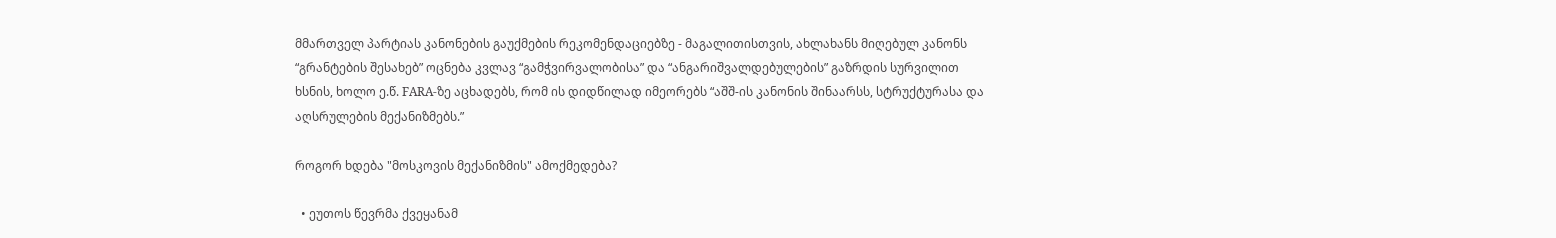მმართველ პარტიას კანონების გაუქმების რეკომენდაციებზე - მაგალითისთვის, ახლახანს მიღებულ კანონს “გრანტების შესახებ” ოცნება კვლავ “გამჭვირვალობისა” და “ანგარიშვალდებულების” გაზრდის სურვილით ხსნის, ხოლო ე.წ. FARA-ზე აცხადებს, რომ ის დიდწილად იმეორებს “აშშ-ის კანონის შინაარსს, სტრუქტურასა და აღსრულების მექანიზმებს.”

როგორ ხდება "მოსკოვის მექანიზმის" ამოქმედება?

  • ეუთოს წევრმა ქვეყანამ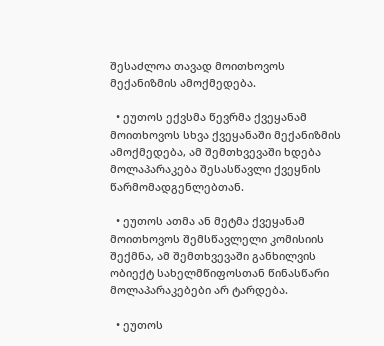შესაძლოა თავად მოითხოვოს მექანიზმის ამოქმედება.

  • ეუთოს ექვსმა წევრმა ქვეყანამ მოითხოვოს სხვა ქვეყანაში მექანიზმის ამოქმედება, ამ შემთხვევაში ხდება მოლაპარაკება შესასწავლი ქვეყნის წარმომადგენლებთან.

  • ეუთოს ათმა ან მეტმა ქვეყანამ მოითხოვოს შემსწავლელი კომისიის შექმნა, ამ შემთხვევაში განხილვის ობიექტ სახელმწიფოსთან წინასწარი მოლაპარაკებები არ ტარდება.

  • ეუთოს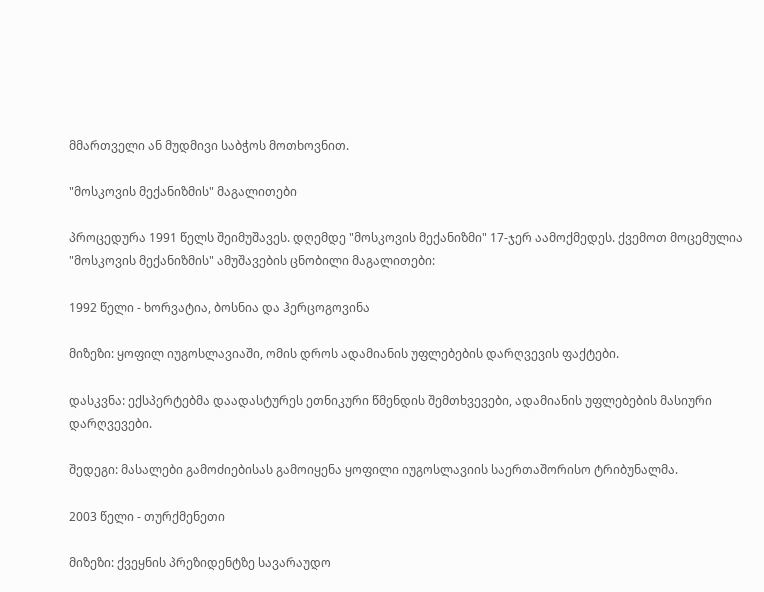მმართველი ან მუდმივი საბჭოს მოთხოვნით.

"მოსკოვის მექანიზმის" მაგალითები

პროცედურა 1991 წელს შეიმუშავეს. დღემდე "მოსკოვის მექანიზმი" 17-ჯერ აამოქმედეს. ქვემოთ მოცემულია "მოსკოვის მექანიზმის" ამუშავების ცნობილი მაგალითები:

1992 წელი - ხორვატია, ბოსნია და ჰერცოგოვინა

მიზეზი: ყოფილ იუგოსლავიაში, ომის დროს ადამიანის უფლებების დარღვევის ფაქტები.

დასკვნა: ექსპერტებმა დაადასტურეს ეთნიკური წმენდის შემთხვევები, ადამიანის უფლებების მასიური დარღვევები.

შედეგი: მასალები გამოძიებისას გამოიყენა ყოფილი იუგოსლავიის საერთაშორისო ტრიბუნალმა.

2003 წელი - თურქმენეთი

მიზეზი: ქვეყნის პრეზიდენტზე სავარაუდო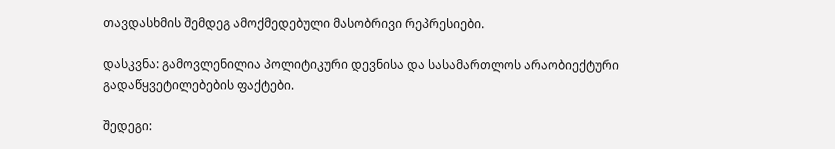თავდასხმის შემდეგ ამოქმედებული მასობრივი რეპრესიები.

დასკვნა: გამოვლენილია პოლიტიკური დევნისა და სასამართლოს არაობიექტური გადაწყვეტილებების ფაქტები.

შედეგი: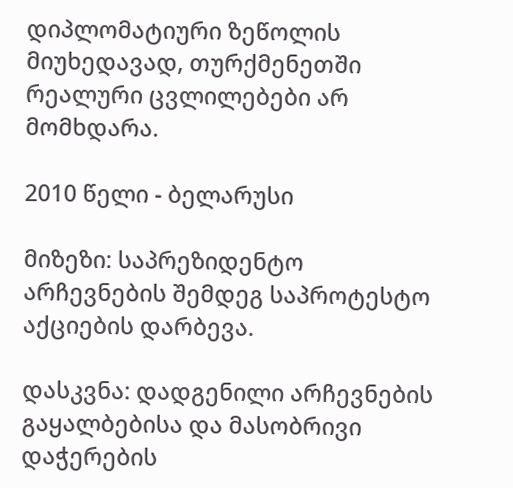დიპლომატიური ზეწოლის მიუხედავად, თურქმენეთში რეალური ცვლილებები არ მომხდარა.

2010 წელი - ბელარუსი

მიზეზი: საპრეზიდენტო არჩევნების შემდეგ საპროტესტო აქციების დარბევა.

დასკვნა: დადგენილი არჩევნების გაყალბებისა და მასობრივი დაჭერების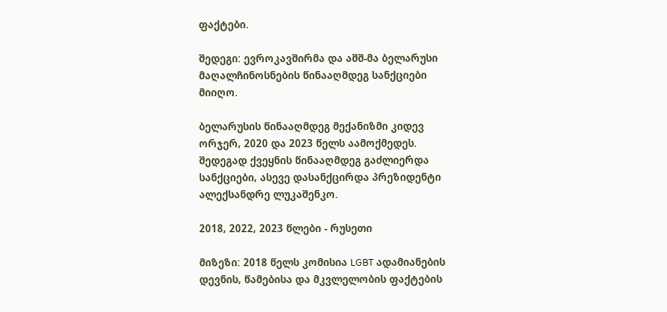ფაქტები.

შედეგი: ევროკავშირმა და აშშ-მა ბელარუსი მაღალჩინოსნების წინააღმდეგ სანქციები მიიღო.

ბელარუსის წინააღმდეგ მექანიზმი კიდევ ორჯერ, 2020 და 2023 წელს აამოქმედეს. შედეგად ქვეყნის წინააღმდეგ გაძლიერდა სანქციები, ასევე დასანქცირდა პრეზიდენტი ალექსანდრე ლუკაშენკო.

2018, 2022, 2023 წლები - რუსეთი

მიზეზი: 2018 წელს კომისია LGBT ადამიანების დევნის, წამებისა და მკვლელობის ფაქტების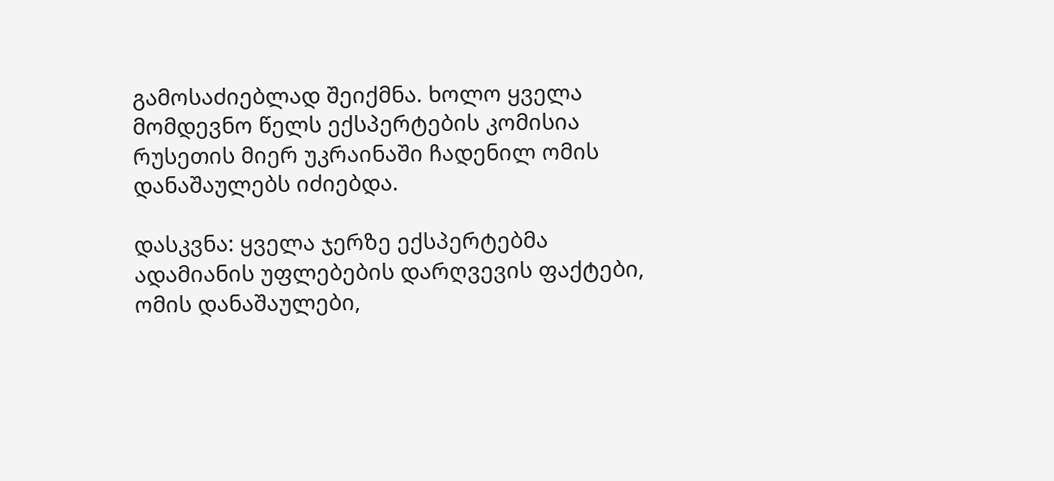გამოსაძიებლად შეიქმნა. ხოლო ყველა მომდევნო წელს ექსპერტების კომისია რუსეთის მიერ უკრაინაში ჩადენილ ომის დანაშაულებს იძიებდა.

დასკვნა: ყველა ჯერზე ექსპერტებმა ადამიანის უფლებების დარღვევის ფაქტები, ომის დანაშაულები,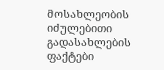მოსახლეობის იძულებითი გადასახლების ფაქტები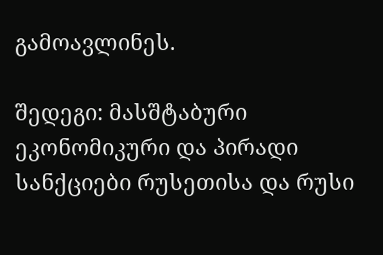გამოავლინეს.

შედეგი: მასშტაბური ეკონომიკური და პირადი სანქციები რუსეთისა და რუსი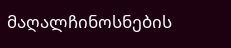მაღალჩინოსნების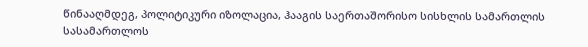წინააღმდეგ, პოლიტიკური იზოლაცია, ჰააგის საერთაშორისო სისხლის სამართლის სასამართლოს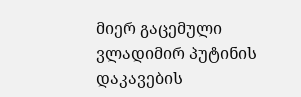მიერ გაცემული ვლადიმირ პუტინის დაკავების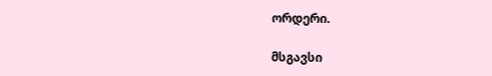ორდერი.

მსგავსი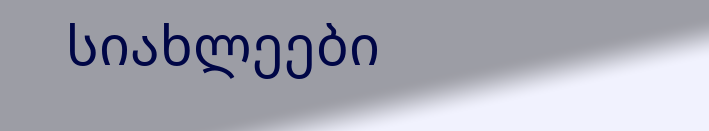სიახლეები